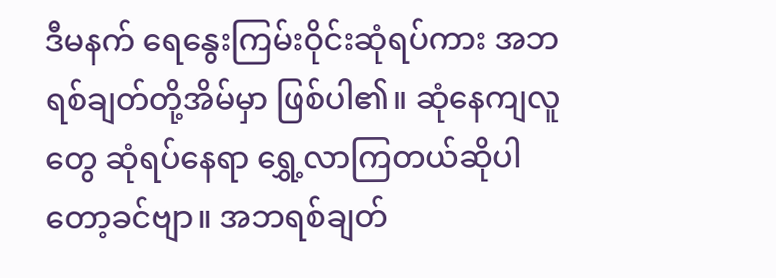ဒီမနက် ရေနွေးကြမ်းဝိုင်းဆုံရပ်ကား အဘရစ်ချတ်တို့အိမ်မှာ ဖြစ်ပါ၏။ ဆုံနေကျလူတွေ ဆုံရပ်နေရာ ရွှေ့လာကြတယ်ဆိုပါတော့ခင်ဗျာ။ အဘရစ်ချတ်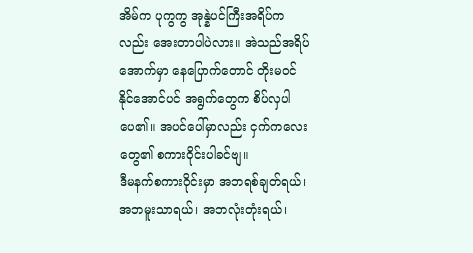အိမ်က ပုကွကွ အုန္နဲပင်ကြီးအရိပ်ကလည်း အေးတာပါပဲလား။ အဲသည်အရိပ်အောက်မှာ နေပြောက်တောင် တိုးမဝင်နိုင်အောင်ပင် အရွက်တွေက စိပ်လှပါပေ၏။ အပင်ပေါ်မှာလည်း ငှက်ကလေးတွေ၏ စကားဝိုင်းပါခင်ဗျ။
ဒီမနက်စကားဝိုင်းမှာ အဘရစ်ချတ်ရယ်၊ အဘမူးသာရယ်၊ အဘလုံးတုံးရယ်၊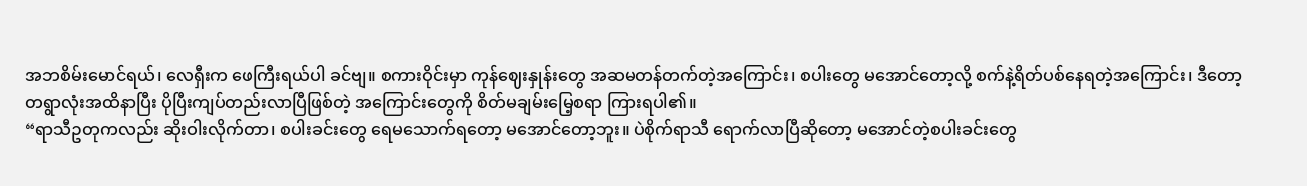အဘစိမ်းမောင်ရယ်၊ လေရှီးက ဖေကြီးရယ်ပါ ခင်ဗျ။ စကားဝိုင်းမှာ ကုန်ဈေးနှုန်းတွေ အဆမတန်တက်တဲ့အကြောင်း၊ စပါးတွေ မအောင်တော့လို့ စက်နဲ့ရိတ်ပစ်နေရတဲ့အကြောင်း၊ ဒီတော့ တရွာလုံးအထိနာပြီး ပိုပြီးကျပ်တည်းလာပြီဖြစ်တဲ့ အကြောင်းတွေကို စိတ်မချမ်းမြေ့စရာ ကြားရပါ၏။
“ရာသီဥတုကလည်း ဆိုးဝါးလိုက်တာ၊ စပါးခင်းတွေ ရေမသောက်ရတော့ မအောင်တော့ဘူး။ ပဲစိုက်ရာသီ ရောက်လာပြီဆိုတော့ မအောင်တဲ့စပါးခင်းတွေ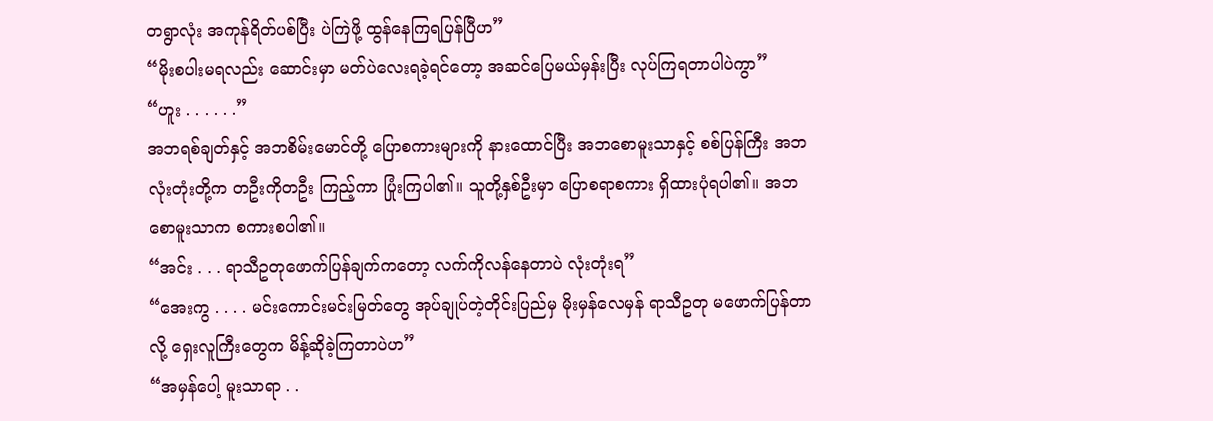တရွာလုံး အကုန်ရိတ်ပစ်ပြီး ပဲကြဲဖို့ ထွန်နေကြရပြန်ပြီဟ”
“မိုးစပါးမရလည်း ဆောင်းမှာ မတ်ပဲလေးရခဲ့ရင်တော့ အဆင်ပြေမယ်မှန်းပြီး လုပ်ကြရတာပါပဲကွာ”
“ဟူး . . . . . .”
အဘရစ်ချတ်နှင့် အဘစိမ်းမောင်တို့ ပြောစကားများကို နားထောင်ပြီး အဘစောမူးသာနှင့် စစ်ပြန်ကြီး အဘလုံးတုံးတို့က တဦးကိုတဦး ကြည့်ကာ ပြုံးကြပါ၏။ သူတို့နှစ်ဦးမှာ ပြောစရာစကား ရှိထားပုံရပါ၏။ အဘစောမူးသာက စကားစပါ၏။
“အင်း . . . ရာသီဥတုဖောက်ပြန်ချက်ကတော့ လက်ကိုလန်နေတာပဲ လုံးတုံးရ”
“အေးကွ . . . . မင်းကောင်းမင်းမြတ်တွေ အုပ်ချုပ်တဲ့တိုင်းပြည်မှ မိုးမှန်လေမှန် ရာသီဥတု မဖောက်ပြန်တာလို့ ရှေးလူကြီးတွေက မိန့်ဆိုခဲ့ကြတာပဲဟ”
“အမှန်ပေါ့ မူးသာရာ . .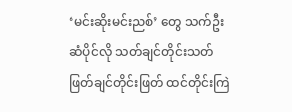‘မင်းဆိုးမင်းညစ်’ တွေ သက်ဦးဆံပိုင်လို သတ်ချင်တိုင်းသတ် ဖြတ်ချင်တိုင်းဖြတ် ထင်တိုင်းကြဲ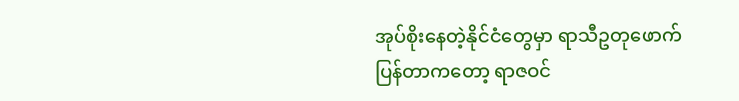အုပ်စိုးနေတဲ့နိုင်ငံတွေမှာ ရာသီဥတုဖောက်ပြန်တာကတော့ ရာဇဝင်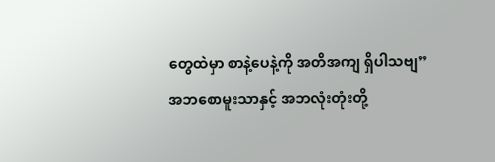တွေထဲမှာ စာနဲ့ပေနဲ့ကို အတိအကျ ရှိပါသဗျ”
အဘစောမူးသာနှင့် အဘလုံးတုံးတို့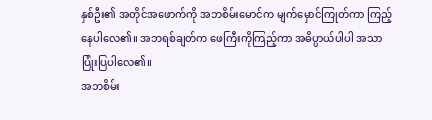နှစ်ဦး၏ အတိုင်အဖောက်ကို အဘစိမ်းမောင်က မျက်မှောင်ကြုတ်ကာ ကြည့်နေပါလေ၏။ အဘရစ်ချတ်က ဖေကြီးကိုကြည့်ကာ အဓိပ္ပာယ်ပါပါ အသာ ပြုံးပြပါလေ၏။
အဘစိမ်း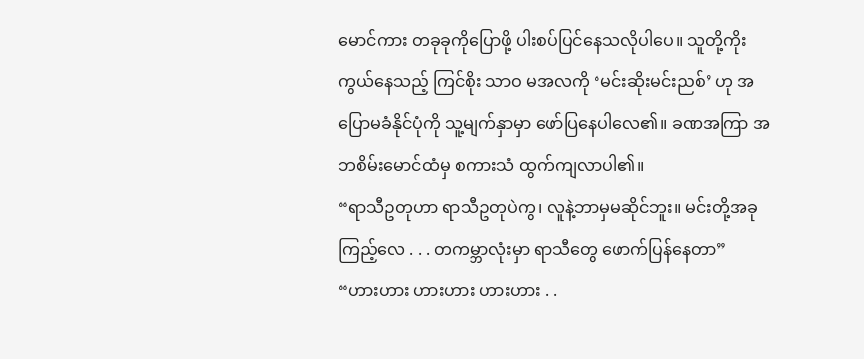မောင်ကား တခုခုကိုပြောဖို့ ပါးစပ်ပြင်နေသလိုပါပေ။ သူတို့ကိုးကွယ်နေသည့် ကြင်စိုး သာဝ မအလကို ‘မင်းဆိုးမင်းညစ်’ ဟု အပြောမခံနိုင်ပုံကို သူ့မျက်နှာမှာ ဖော်ပြနေပါလေ၏။ ခဏအကြာ အဘစိမ်းမောင်ထံမှ စကားသံ ထွက်ကျလာပါ၏။
“ရာသီဥတုဟာ ရာသီဥတုပဲကွ၊ လူနဲ့ဘာမှမဆိုင်ဘူး။ မင်းတို့အခုကြည့်လေ . . . တကမ္ဘာလုံးမှာ ရာသီတွေ ဖောက်ပြန်နေတာ”
“ဟားဟား ဟားဟား ဟားဟား . .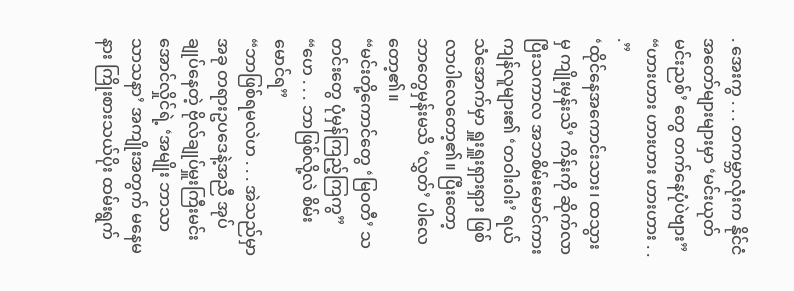. အေးကွ . . . တကမ္ဘာလုံးက နိုင်ငံအတော်များများမှာ ‘မင်းယုတ်မင်းညစ်’ တွေ တက်နေပုံပဲဗျား”
“ဟားဟား ဟားဟား ဟားဟား . . .”
‘ထိုင်နေအကောင်းသား၊ ထသွားမှ ကျိုးမှန်းသိ’ ကိန်းကို ဆိုက်လာပြီးသကာလ အဘစိမ်းမောင်ကား ကျန်လူများ၏ ‘တဝါးဝါး’ ရယ်သံအောက်မှာ ရှူးရှူးရှားရှား ဖြစ်လာပါလေတော့၏။ ပြီးတော့ ဘာတွေမှန်းမသိ ‘လွှတ်’ ပါလေတော့၏။
“မင်းတို့ကောင်တွေ ‘မြဝတီ’ သတင်းတွေ ပုံမှန်ကြည့်ကြကွ”
“ဟေ . . . ဘာဖြစ်လို့လဲ စိမ်းမောင်ရ”
“ဘာဖြစ်ရမလဲဟ . . . အဲသည်မှာ အခု တရားဥပဒေနဲ့အညီ အုပ်ချုပ်နေတဲ့ ဗိုလ်ချုပ်မှူးကြီးမင်းအောင်လှိုင်ရဲ့ ‘အမျိုး ဘာသာ သာသနာ’ အကျိုးအတွက် မနေမနား ကြိုးစားသယ်ပိုး ထမ်းရွက်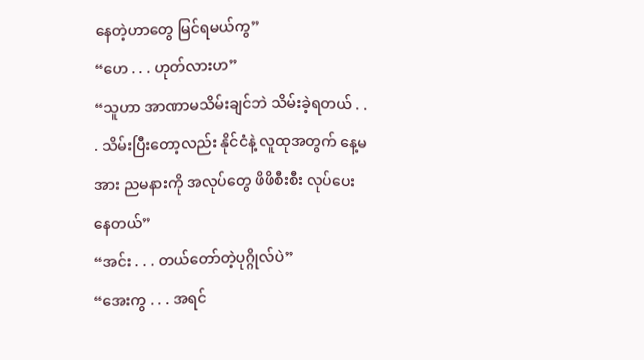နေတဲ့ဟာတွေ မြင်ရမယ်ကွ”
“ဟေ . . . ဟုတ်လားဟ”
“သူဟာ အာဏာမသိမ်းချင်ဘဲ သိမ်းခဲ့ရတယ် . . . သိမ်းပြီးတော့လည်း နိုင်ငံနဲ့ လူထုအတွက် နေ့မအား ညမနားကို အလုပ်တွေ ဖိဖိစီးစီး လုပ်ပေးနေတယ်”
“အင်း . . . တယ်တော်တဲ့ပုဂ္ဂိုလ်ပဲ”
“အေးကွ . . . အရင်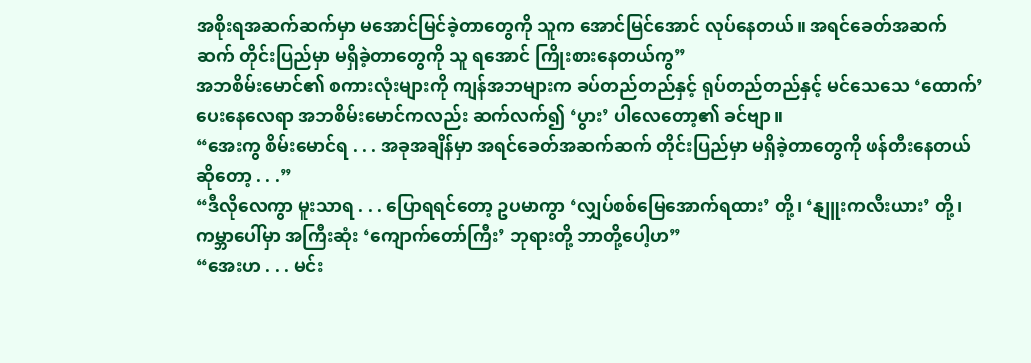အစိုးရအဆက်ဆက်မှာ မအောင်မြင်ခဲ့တာတွေကို သူက အောင်မြင်အောင် လုပ်နေတယ်။ အရင်ခေတ်အဆက်ဆက် တိုင်းပြည်မှာ မရှိခဲ့တာတွေကို သူ ရအောင် ကြိုးစားနေတယ်ကွ”
အဘစိမ်းမောင်၏ စကားလုံးများကို ကျန်အဘများက ခပ်တည်တည်နှင့် ရုပ်တည်တည်နှင့် မင်သေသေ ‘ထောက်’ ပေးနေလေရာ အဘစိမ်းမောင်ကလည်း ဆက်လက်၍ ‘ပွား’ ပါလေတော့၏ ခင်ဗျာ။
“အေးကွ စိမ်းမောင်ရ . . . အခုအချိန်မှာ အရင်ခေတ်အဆက်ဆက် တိုင်းပြည်မှာ မရှိခဲ့တာတွေကို ဖန်တီးနေတယ် ဆိုတော့ . . .”
“ဒီလိုလေကွာ မူးသာရ . . . ပြောရရင်တော့ ဥပမာကွာ ‘လျှပ်စစ်မြေအောက်ရထား’ တို့၊ ‘နျူးကလီးယား’ တို့၊ ကမ္ဘာပေါ်မှာ အကြီးဆုံး ‘ကျောက်တော်ကြီး’ ဘုရားတို့ ဘာတို့ပေါ့ဟ”
“အေးဟ . . . မင်း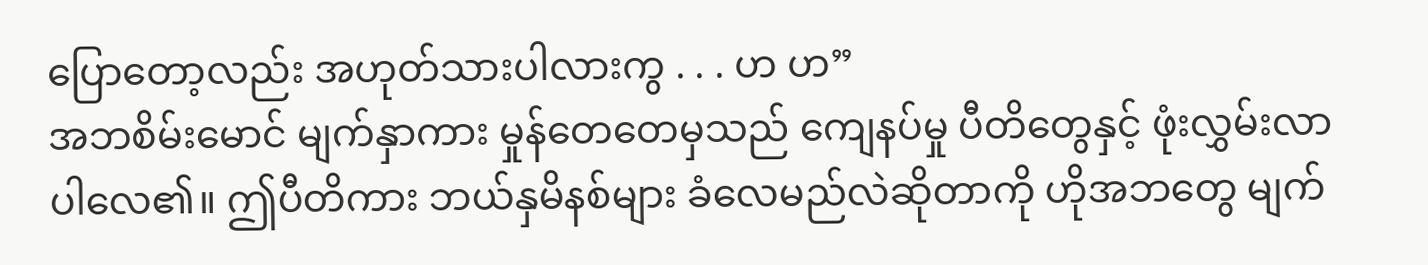ပြောတော့လည်း အဟုတ်သားပါလားကွ . . . ဟ ဟ”
အဘစိမ်းမောင် မျက်နှာကား မှုန်တေတေမှသည် ကျေနပ်မှု ပီတိတွေနှင့် ဖုံးလွှမ်းလာပါလေ၏။ ဤပီတိကား ဘယ်နှမိနစ်များ ခံလေမည်လဲဆိုတာကို ဟိုအဘတွေ မျက်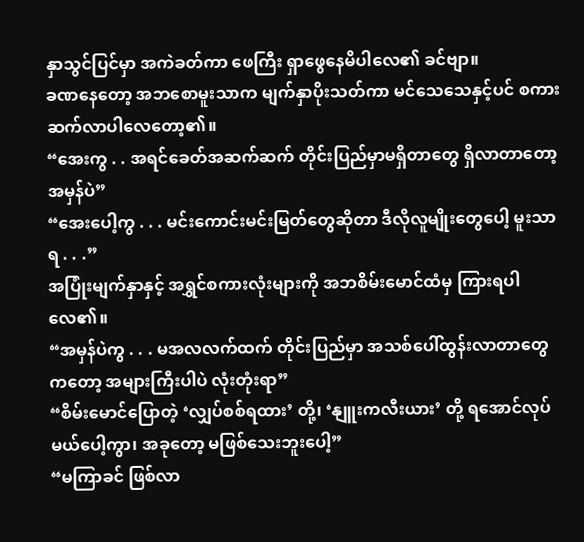နှာသွင်ပြင်မှာ အကဲခတ်ကာ ဖေကြီး ရှာဖွေနေမိပါလေ၏ ခင်ဗျာ။
ခဏနေတော့ အဘစောမူးသာက မျက်နှာပိုးသတ်ကာ မင်သေသေနှင့်ပင် စကားဆက်လာပါလေတော့၏။
“အေးကွ . . အရင်ခေတ်အဆက်ဆက် တိုင်းပြည်မှာမရှိတာတွေ ရှိလာတာတော့ အမှန်ပဲ”
“အေးပေါ့ကွ . . . မင်းကောင်းမင်းမြတ်တွေဆိုတာ ဒီလိုလူမျိုးတွေပေါ့ မူးသာရ . . .”
အပြုံးမျက်နှာနှင့် အရွှင်စကားလုံးများကို အဘစိမ်းမောင်ထံမှ ကြားရပါလေ၏။
“အမှန်ပဲကွ . . . မအလလက်ထက် တိုင်းပြည်မှာ အသစ်ပေါ်ထွန်းလာတာတွေကတော့ အများကြီးပါပဲ လုံးတုံးရာ”
“စိမ်းမောင်ပြောတဲ့ ‘လျှပ်စစ်ရထား’ တို့၊ ‘နျူးကလီးယား’ တို့ ရအောင်လုပ်မယ်ပေါ့ကွာ၊ အခုတော့ မဖြစ်သေးဘူးပေါ့”
“မကြာခင် ဖြစ်လာ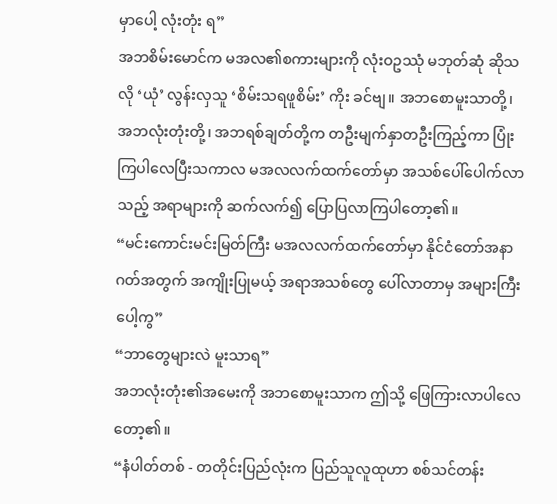မှာပေါ့ လုံးတုံး ရ”
အဘစိမ်းမောင်က မအလ၏စကားများကို လုံးဝဥဿုံ မဘုတ်ဆုံ ဆိုသလို ‘ယုံ’ လွန်းလှသူ ‘စိမ်းသရဖူစိမ်း’ ကိုး ခင်ဗျ။ အဘစောမူးသာတို့၊ အဘလုံးတုံးတို့၊ အဘရစ်ချတ်တို့က တဦးမျက်နှာတဦးကြည့်ကာ ပြုံးကြပါလေပြီးသကာလ မအလလက်ထက်တော်မှာ အသစ်ပေါ်ပေါက်လာသည့် အရာများကို ဆက်လက်၍ ပြောပြလာကြပါတော့၏။
“မင်းကောင်းမင်းမြတ်ကြီး မအလလက်ထက်တော်မှာ နိုင်ငံတော်အနာဂတ်အတွက် အကျိုးပြုမယ့် အရာအသစ်တွေ ပေါ်လာတာမှ အများကြီးပေါ့ကွ”
“ဘာတွေများလဲ မူးသာရ”
အဘလုံးတုံး၏အမေးကို အဘစောမူးသာက ဤသို့ ဖြေကြားလာပါလေတော့၏။
“နံပါတ်တစ် - တတိုင်းပြည်လုံးက ပြည်သူလူထုဟာ စစ်သင်တန်း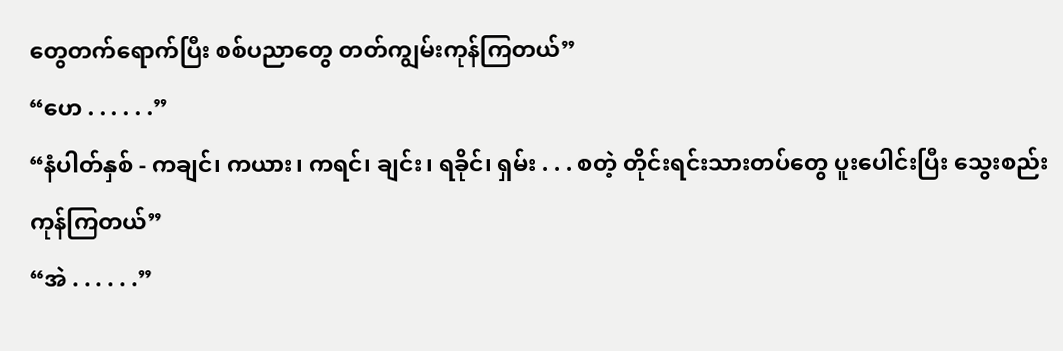တွေတက်ရောက်ပြီး စစ်ပညာတွေ တတ်ကျွမ်းကုန်ကြတယ်”
“ဟေ . . . . . .”
“နံပါတ်နှစ် - ကချင်၊ ကယား၊ ကရင်၊ ချင်း၊ ရခိုင်၊ ရှမ်း . . . စတဲ့ တိုင်းရင်းသားတပ်တွေ ပူးပေါင်းပြီး သွေးစည်းကုန်ကြတယ်”
“အဲ . . . . . .”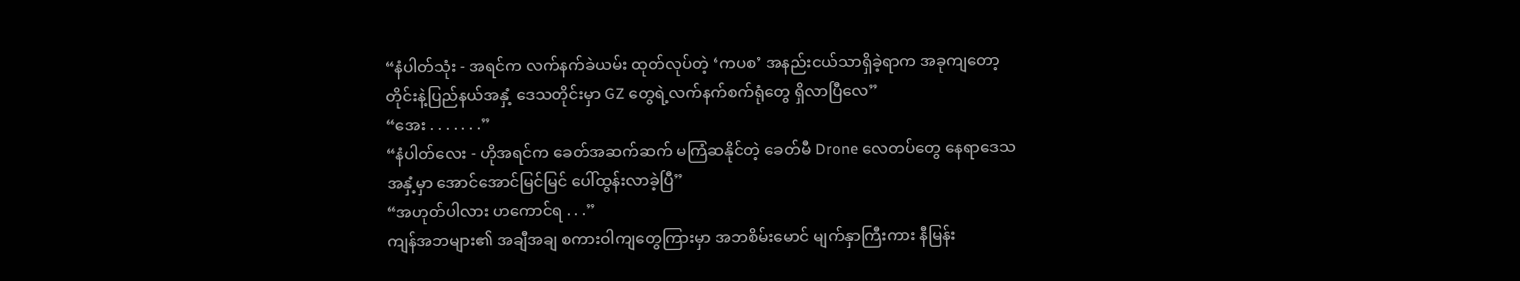“နံပါတ်သုံး - အရင်က လက်နက်ခဲယမ်း ထုတ်လုပ်တဲ့ ‘ကပစ’ အနည်းငယ်သာရှိခဲ့ရာက အခုကျတော့ တိုင်းနဲ့ပြည်နယ်အနှံ့ ဒေသတိုင်းမှာ GZ တွေရဲ့လက်နက်စက်ရုံတွေ ရှိလာပြီလေ”
“အေး . . . . . . .”
“နံပါတ်လေး - ဟိုအရင်က ခေတ်အဆက်ဆက် မကြံဆနိုင်တဲ့ ခေတ်မီ Drone လေတပ်တွေ နေရာဒေသအနှံ့မှာ အောင်အောင်မြင်မြင် ပေါ်ထွန်းလာခဲ့ပြီ”
“အဟုတ်ပါလား ဟကောင်ရ . . .”
ကျန်အဘများ၏ အချီအချ စကားဝါကျတွေကြားမှာ အဘစိမ်းမောင် မျက်နှာကြီးကား နီမြန်း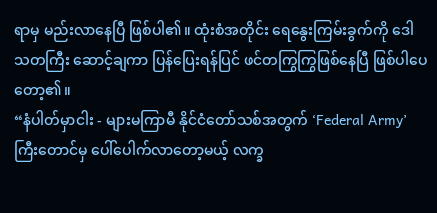ရာမှ မည်းလာနေပြီ ဖြစ်ပါ၏။ ထုံးစံအတိုင်း ရေနွေးကြမ်းခွက်ကို ဒေါသတကြီး ဆောင့်ချကာ ပြန်ပြေးရန်ပြင် ဖင်တကြွကြွဖြစ်နေပြီ ဖြစ်ပါပေတော့၏။
“နံပါတ်မှာငါး - များမကြာမီ နိုင်ငံတော်သစ်အတွက် ‘Federal Army’ ကြီးတောင်မှ ပေါ်ပေါက်လာတော့မယ့် လက္ခ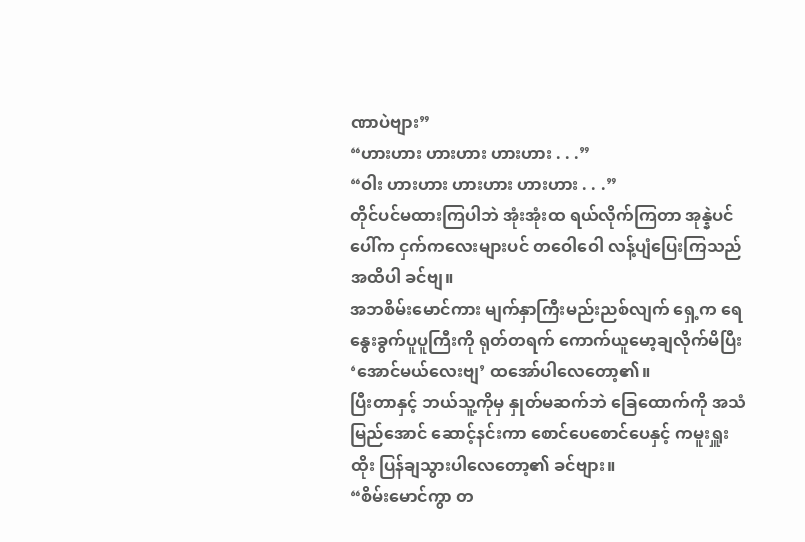ဏာပဲဗျား”
“ဟားဟား ဟားဟား ဟားဟား . . .”
“ဝါး ဟားဟား ဟားဟား ဟားဟား . . .”
တိုင်ပင်မထားကြပါဘဲ အုံးအုံးထ ရယ်လိုက်ကြတာ အုန္နဲပင်ပေါ်က ငှက်ကလေးများပင် တဝေါဝေါ လန့်ပျံပြေးကြသည်အထိပါ ခင်ဗျ။
အဘစိမ်းမောင်ကား မျက်နှာကြီးမည်းညစ်လျက် ရှေ့က ရေနွေးခွက်ပူပူကြီးကို ရုတ်တရက် ကောက်ယူမော့ချလိုက်မိပြီး ‘အောင်မယ်လေးဗျ’ ထအော်ပါလေတော့၏။
ပြီးတာနှင့် ဘယ်သူ့ကိုမှ နှုတ်မဆက်ဘဲ ခြေထောက်ကို အသံမြည်အောင် ဆောင့်နင်းကာ စောင်ပေစောင်ပေနှင့် ကမူးရှူးထိုး ပြန်ချသွားပါလေတော့၏ ခင်ဗျား။
“စိမ်းမောင်ကွာ တ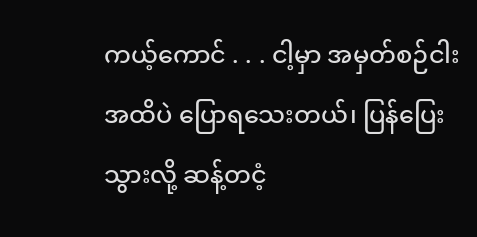ကယ့်ကောင် . . . ငါ့မှာ အမှတ်စဉ်ငါးအထိပဲ ပြောရသေးတယ်၊ ပြန်ပြေးသွားလို့ ဆန့်တငံ့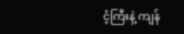ငံ့ကြီးနဲ့ ကျန်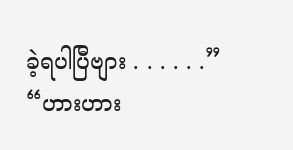ခဲ့ရပါပြီဗျား . . . . . .”
“ဟားဟား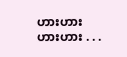ဟားဟား ဟားဟား . . .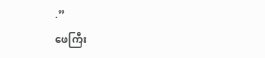.”
ဖေကြီး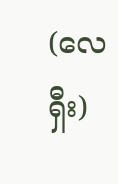(လေရှီး)